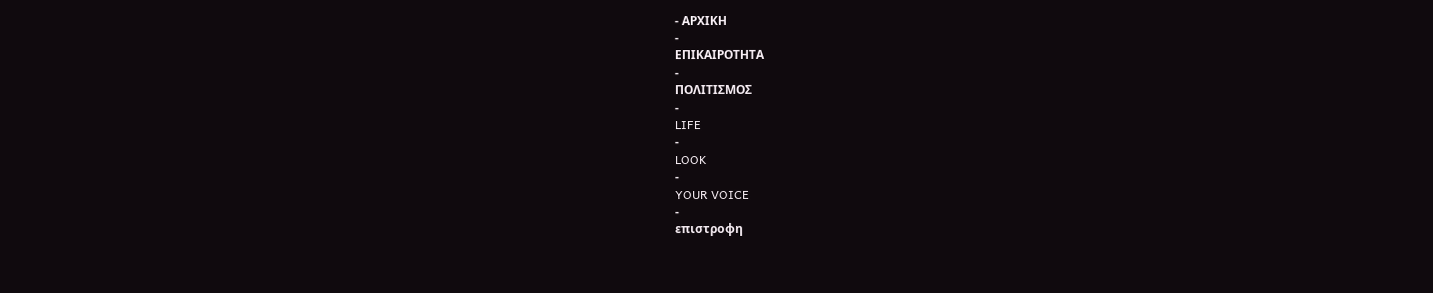- ΑΡΧΙΚΗ
-
ΕΠΙΚΑΙΡΟΤΗΤΑ
-
ΠΟΛΙΤΙΣΜΟΣ
-
LIFE
-
LOOK
-
YOUR VOICE
-
επιστροφη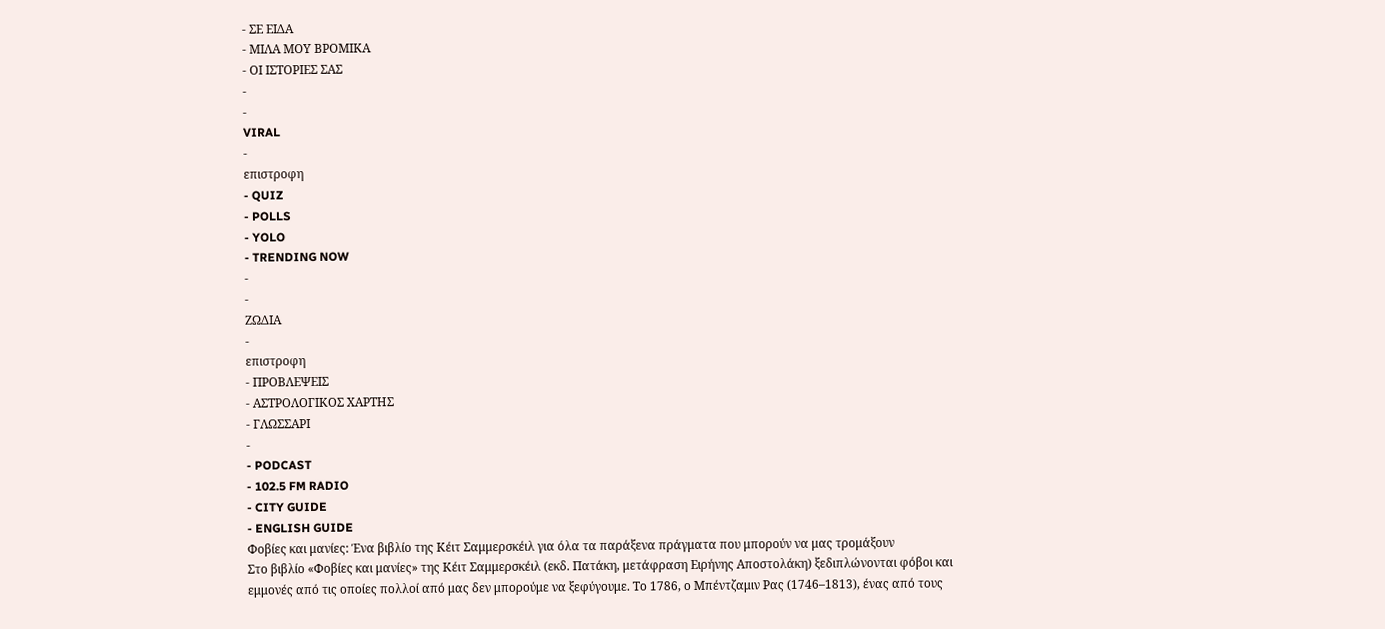- ΣΕ ΕΙΔΑ
- ΜΙΛΑ ΜΟΥ ΒΡΟΜΙΚΑ
- ΟΙ ΙΣΤΟΡΙΕΣ ΣΑΣ
-
-
VIRAL
-
επιστροφη
- QUIZ
- POLLS
- YOLO
- TRENDING NOW
-
-
ΖΩΔΙΑ
-
επιστροφη
- ΠΡΟΒΛΕΨΕΙΣ
- ΑΣΤΡΟΛΟΓΙΚΟΣ ΧΑΡΤΗΣ
- ΓΛΩΣΣΑΡΙ
-
- PODCAST
- 102.5 FM RADIO
- CITY GUIDE
- ENGLISH GUIDE
Φοβίες και μανίες: Ένα βιβλίο της Κέιτ Σαμμερσκέιλ για όλα τα παράξενα πράγματα που μπορούν να μας τρομάξουν
Στο βιβλίο «Φοβίες και μανίες» της Κέιτ Σαμμερσκέιλ (εκδ. Πατάκη, μετάφραση Ειρήνης Αποστολάκη) ξεδιπλώνονται φόβοι και εμμονές από τις οποίες πολλοί από μας δεν μπορούμε να ξεφύγουμε. Το 1786, ο Μπέντζαμιν Ρας (1746–1813), ένας από τους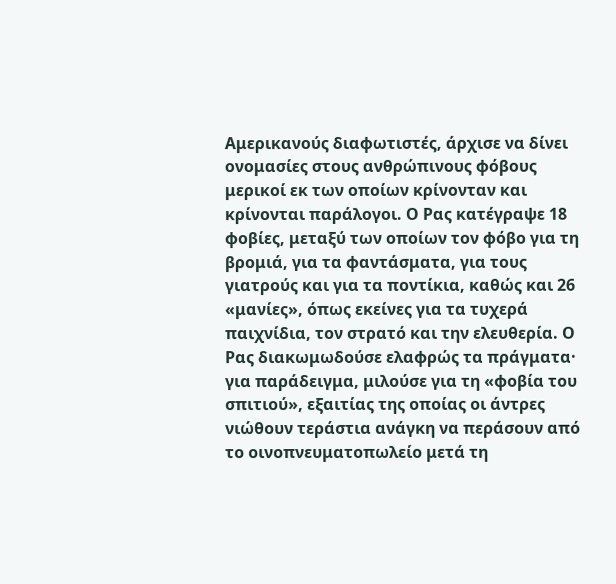Aμερικανούς διαφωτιστές, άρχισε να δίνει ονομασίες στους ανθρώπινους φόβους μερικοί εκ των οποίων κρίνονταν και κρίνονται παράλογοι. Ο Ρας κατέγραψε 18 φοβίες, μεταξύ των οποίων τον φόβο για τη βρομιά, για τα φαντάσματα, για τους γιατρούς και για τα ποντίκια, καθώς και 26 «μανίες», όπως εκείνες για τα τυχερά παιχνίδια, τον στρατό και την ελευθερία. Ο Ρας διακωμωδούσε ελαφρώς τα πράγματα· για παράδειγμα, μιλούσε για τη «φοβία του σπιτιού», εξαιτίας της οποίας οι άντρες νιώθουν τεράστια ανάγκη να περάσουν από το οινοπνευματοπωλείο μετά τη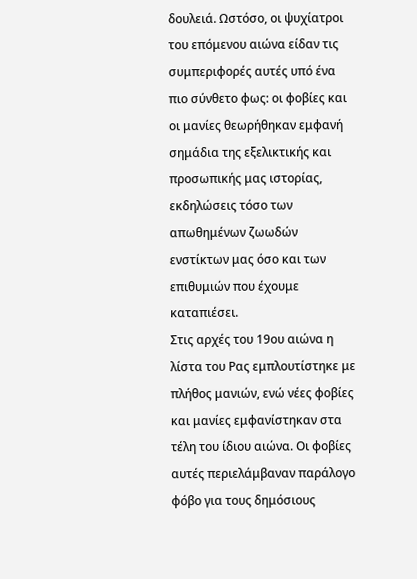δουλειά. Ωστόσο, οι ψυχίατροι του επόμενου αιώνα είδαν τις συμπεριφορές αυτές υπό ένα πιο σύνθετο φως: οι φοβίες και οι μανίες θεωρήθηκαν εμφανή σημάδια της εξελικτικής και προσωπικής μας ιστορίας, εκδηλώσεις τόσο των απωθημένων ζωωδών ενστίκτων μας όσο και των επιθυμιών που έχουμε καταπιέσει.
Στις αρχές του 19ου αιώνα η λίστα του Ρας εμπλουτίστηκε με πλήθος μανιών, ενώ νέες φοβίες και μανίες εμφανίστηκαν στα τέλη του ίδιου αιώνα. Οι φοβίες αυτές περιελάμβαναν παράλογο φόβο για τους δημόσιους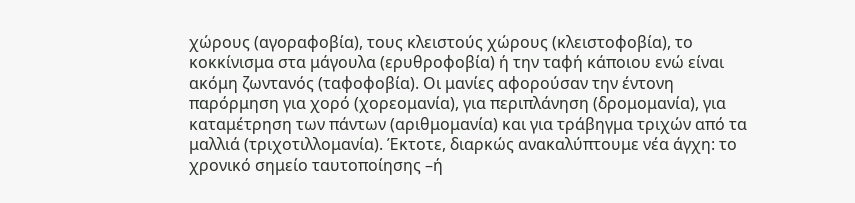χώρους (αγοραφοβία), τους κλειστούς χώρους (κλειστοφοβία), το κοκκίνισμα στα μάγουλα (ερυθροφοβία) ή την ταφή κάποιου ενώ είναι ακόμη ζωντανός (ταφοφοβία). Οι μανίες αφορούσαν την έντονη παρόρμηση για χορό (χορεομανία), για περιπλάνηση (δρομομανία), για καταμέτρηση των πάντων (αριθμομανία) και για τράβηγμα τριχών από τα μαλλιά (τριχοτιλλομανία). Έκτοτε, διαρκώς ανακαλύπτουμε νέα άγχη: το χρονικό σημείο ταυτοποίησης –ή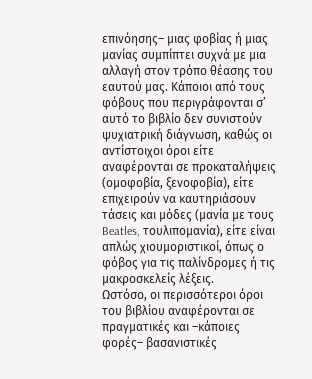επινόησης– μιας φοβίας ή μιας μανίας συμπίπτει συχνά με μια αλλαγή στον τρόπο θέασης του εαυτού μας. Κάποιοι από τους φόβους που περιγράφονται σ’ αυτό το βιβλίο δεν συνιστούν ψυχιατρική διάγνωση, καθώς οι αντίστοιχοι όροι είτε αναφέρονται σε προκαταλήψεις (ομοφοβία, ξενοφοβία), είτε επιχειρούν να καυτηριάσουν τάσεις και μόδες (μανία με τους Beatles, τουλιπομανία), είτε είναι απλώς χιουμοριστικοί, όπως ο φόβος για τις παλίνδρομες ή τις μακροσκελείς λέξεις.
Ωστόσο, οι περισσότεροι όροι του βιβλίου αναφέρονται σε πραγματικές και –κάποιες φορές– βασανιστικές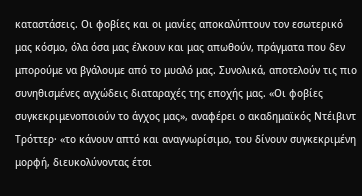καταστάσεις. Οι φοβίες και οι μανίες αποκαλύπτουν τον εσωτερικό μας κόσμο, όλα όσα μας έλκουν και μας απωθούν, πράγματα που δεν μπορούμε να βγάλουμε από το μυαλό μας. Συνολικά, αποτελούν τις πιο συνηθισμένες αγχώδεις διαταραχές της εποχής μας. «Οι φοβίες συγκεκριμενοποιούν το άγχος μας», αναφέρει ο ακαδημαϊκός Ντέιβιντ Τρόττερ· «το κάνουν απτό και αναγνωρίσιμο, του δίνουν συγκεκριμένη μορφή, διευκολύνοντας έτσι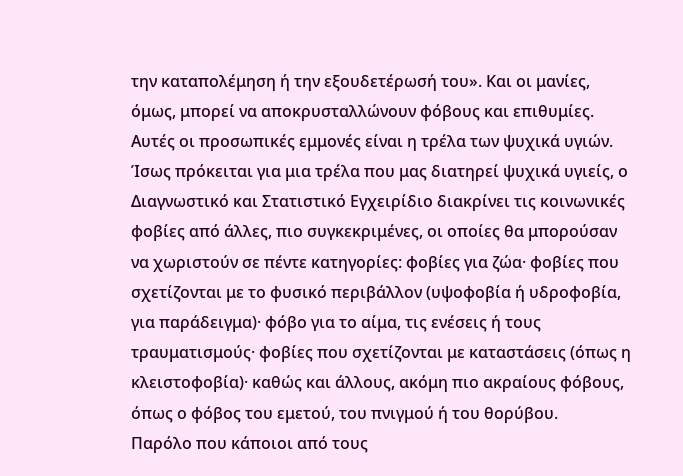την καταπολέμηση ή την εξουδετέρωσή του». Και οι μανίες, όμως, μπορεί να αποκρυσταλλώνουν φόβους και επιθυμίες. Αυτές οι προσωπικές εμμονές είναι η τρέλα των ψυχικά υγιών. Ίσως πρόκειται για μια τρέλα που μας διατηρεί ψυχικά υγιείς, ο Διαγνωστικό και Στατιστικό Εγχειρίδιο διακρίνει τις κοινωνικές φοβίες από άλλες, πιο συγκεκριμένες, οι οποίες θα μπορούσαν να χωριστούν σε πέντε κατηγορίες: φοβίες για ζώα· φοβίες που σχετίζονται με το φυσικό περιβάλλον (υψοφοβία ή υδροφοβία, για παράδειγμα)· φόβο για το αίμα, τις ενέσεις ή τους τραυματισμούς· φοβίες που σχετίζονται με καταστάσεις (όπως η κλειστοφοβία)· καθώς και άλλους, ακόμη πιο ακραίους φόβους, όπως ο φόβος του εμετού, του πνιγμού ή του θορύβου.
Παρόλο που κάποιοι από τους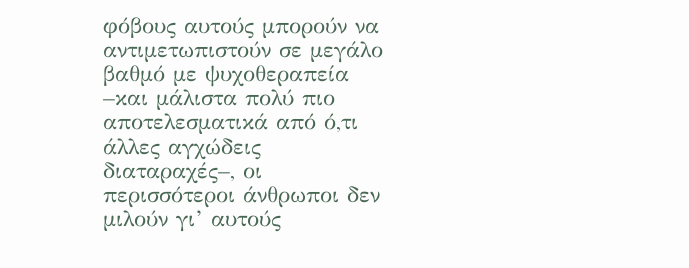φόβους αυτούς μπορούν να αντιμετωπιστούν σε μεγάλο βαθμό με ψυχοθεραπεία –και μάλιστα πολύ πιο αποτελεσματικά από ό,τι άλλες αγχώδεις διαταραχές–, οι περισσότεροι άνθρωποι δεν μιλούν γι’ αυτούς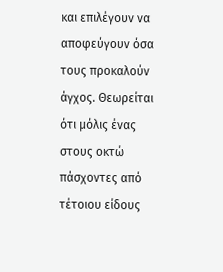και επιλέγουν να αποφεύγουν όσα τους προκαλούν άγχος. Θεωρείται ότι μόλις ένας στους οκτώ πάσχοντες από τέτοιου είδους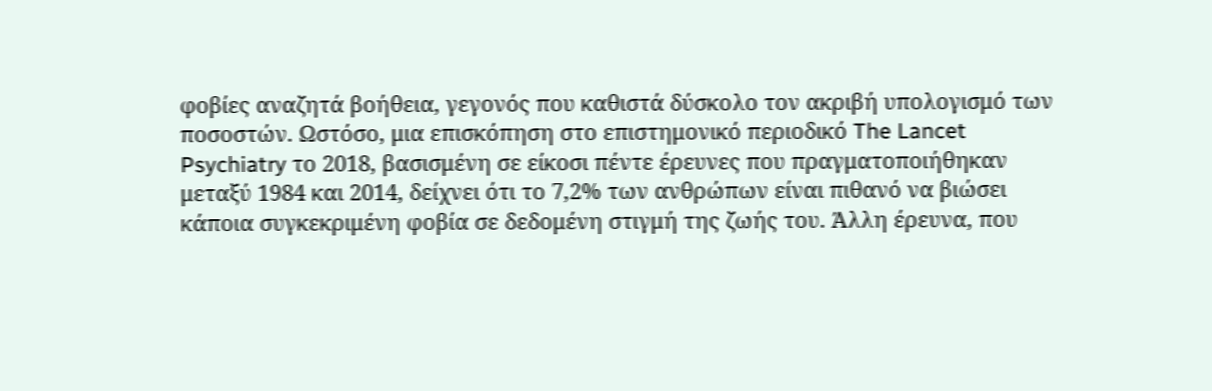φοβίες αναζητά βοήθεια, γεγονός που καθιστά δύσκολο τον ακριβή υπολογισμό των ποσοστών. Ωστόσο, μια επισκόπηση στο επιστημονικό περιοδικό The Lancet Psychiatry το 2018, βασισμένη σε είκοσι πέντε έρευνες που πραγματοποιήθηκαν μεταξύ 1984 και 2014, δείχνει ότι το 7,2% των ανθρώπων είναι πιθανό να βιώσει κάποια συγκεκριμένη φοβία σε δεδομένη στιγμή της ζωής του. Άλλη έρευνα, που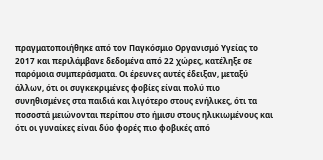πραγματοποιήθηκε από τον Παγκόσμιο Οργανισμό Υγείας το 2017 και περιλάμβανε δεδομένα από 22 χώρες, κατέληξε σε παρόμοια συμπεράσματα. Οι έρευνες αυτές έδειξαν, μεταξύ άλλων, ότι οι συγκεκριμένες φοβίες είναι πολύ πιο συνηθισμένες στα παιδιά και λιγότερο στους ενήλικες, ότι τα ποσοστά μειώνονται περίπου στο ήμισυ στους ηλικιωμένους και ότι οι γυναίκες είναι δύο φορές πιο φοβικές από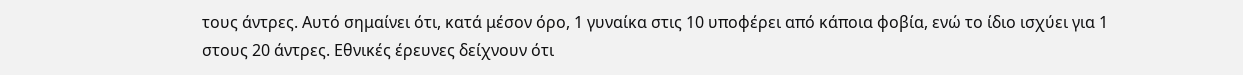τους άντρες. Αυτό σημαίνει ότι, κατά μέσον όρο, 1 γυναίκα στις 10 υποφέρει από κάποια φοβία, ενώ το ίδιο ισχύει για 1 στους 20 άντρες. Εθνικές έρευνες δείχνουν ότι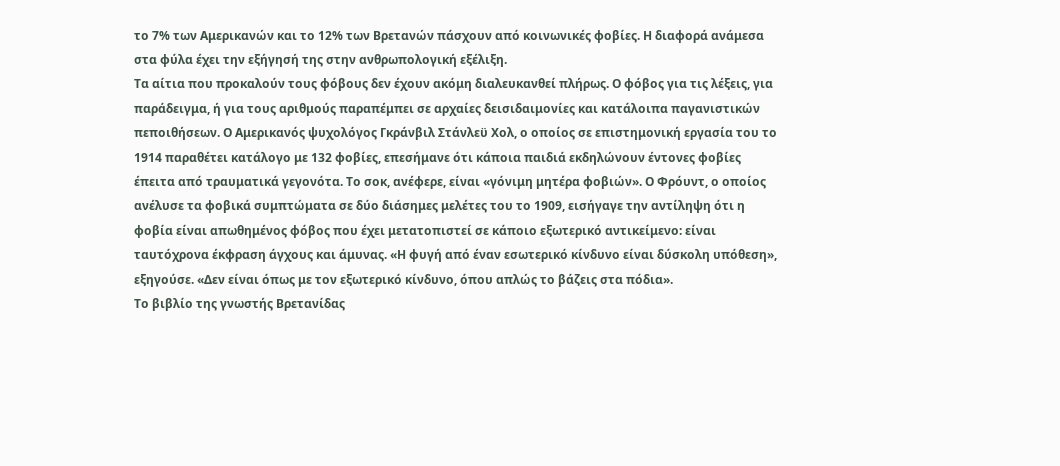το 7% των Αμερικανών και το 12% των Βρετανών πάσχουν από κοινωνικές φοβίες. Η διαφορά ανάμεσα στα φύλα έχει την εξήγησή της στην ανθρωπολογική εξέλιξη.
Τα αίτια που προκαλούν τους φόβους δεν έχουν ακόμη διαλευκανθεί πλήρως. Ο φόβος για τις λέξεις, για παράδειγμα, ή για τους αριθμούς παραπέμπει σε αρχαίες δεισιδαιμονίες και κατάλοιπα παγανιστικών πεποιθήσεων. Ο Αμερικανός ψυχολόγος Γκράνβιλ Στάνλεϋ Χολ, ο οποίος σε επιστημονική εργασία του το 1914 παραθέτει κατάλογο με 132 φοβίες, επεσήμανε ότι κάποια παιδιά εκδηλώνουν έντονες φοβίες έπειτα από τραυματικά γεγονότα. Το σοκ, ανέφερε, είναι «γόνιμη μητέρα φοβιών». Ο Φρόυντ, ο οποίος ανέλυσε τα φοβικά συμπτώματα σε δύο διάσημες μελέτες του το 1909, εισήγαγε την αντίληψη ότι η φοβία είναι απωθημένος φόβος που έχει μετατοπιστεί σε κάποιο εξωτερικό αντικείμενο: είναι ταυτόχρονα έκφραση άγχους και άμυνας. «Η φυγή από έναν εσωτερικό κίνδυνο είναι δύσκολη υπόθεση», εξηγούσε. «Δεν είναι όπως με τον εξωτερικό κίνδυνο, όπου απλώς το βάζεις στα πόδια».
Το βιβλίο της γνωστής Βρετανίδας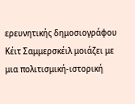ερευνητικής δημοσιογράφου Κέιτ Σαμμερσκέιλ μοιάζει με μια πολιτισμική-ιστορική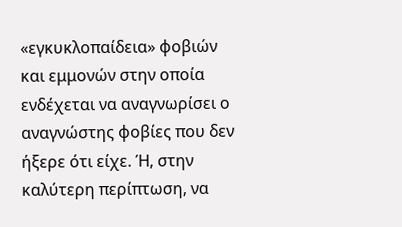«εγκυκλοπαίδεια» φοβιών και εμμονών στην οποία ενδέχεται να αναγνωρίσει ο αναγνώστης φοβίες που δεν ήξερε ότι είχε. Ή, στην καλύτερη περίπτωση, να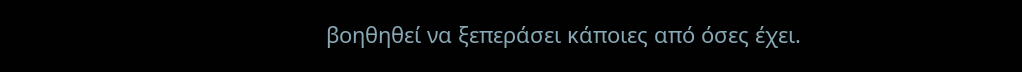βοηθηθεί να ξεπεράσει κάποιες από όσες έχει.